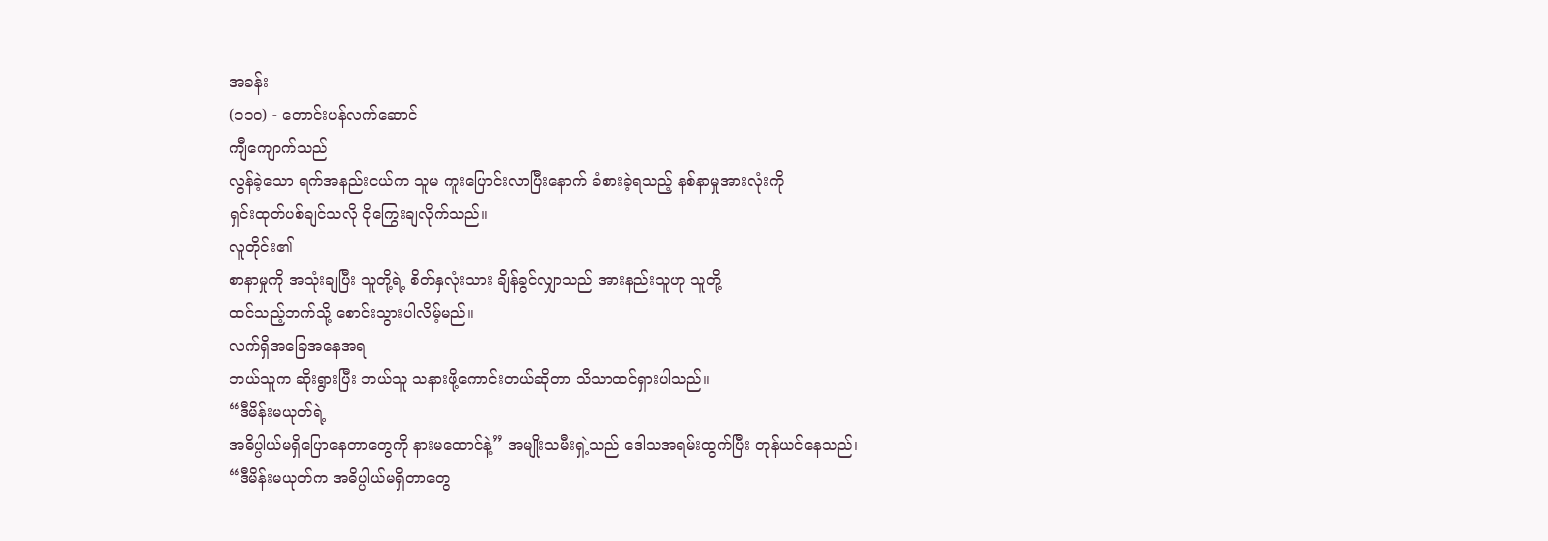အခန်း
(၁၁၀) - တောင်းပန်လက်ဆောင်
ကျီကျောက်သည်
လွန်ခဲ့သော ရက်အနည်းငယ်က သူမ ကူးပြောင်းလာပြီးနောက် ခံစားခဲ့ရသည့် နစ်နာမှုအားလုံးကို
ရှင်းထုတ်ပစ်ချင်သလို ငိုကြွေးချလိုက်သည်။
လူတိုင်း၏
စာနာမှုကို အသုံးချပြီး သူတို့ရဲ့ စိတ်နှလုံးသား ချိန်ခွင်လျှာသည် အားနည်းသူဟု သူတို့
ထင်သည့်ဘက်သို့ စောင်းသွားပါလိမ့်မည်။
လက်ရှိအခြေအနေအရ
ဘယ်သူက ဆိုးရွားပြီး ဘယ်သူ သနားဖို့ကောင်းတယ်ဆိုတာ သိသာထင်ရှားပါသည်။
“ဒီမိန်းမယုတ်ရဲ့
အဓိပ္ပါယ်မရှိပြောနေတာတွေကို နားမထောင်နဲ့” အမျိုးသမီးရှဲ့သည် ဒေါသအရမ်းထွက်ပြီး တုန်ယင်နေသည်၊
“ဒီမိန်းမယုတ်က အဓိပ္ပါယ်မရှိတာတွေ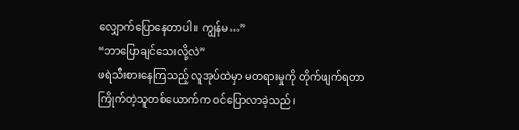လျှောက်ပြောနေတာပါ။ ကျွန်မ…”
“ဘာပြောချင်သေးလို့လဲ”
ဖရဲသီးစားနေကြသည့် လူအုပ်ထဲမှာ မတရားမှုကို တိုက်ဖျက်ရတာကြိုက်တဲ့သူတစ်ယောက်က ဝင်ပြောလာခဲ့သည်၊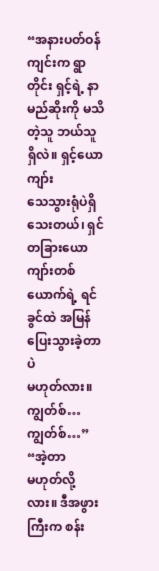“အနားပတ်ဝန်ကျင်းက ရွာတိုင်း ရှင့်ရဲ့ နာမည်ဆိုးကို မသိတဲ့သူ ဘယ်သူရှိလဲ။ ရှင့်ယောကျာ်း
သေသွားရုံပဲရှိသေးတယ်၊ ရှင် တခြားယောကျာ်းတစ်ယောက်ရဲ့ ရင်ခွင်ထဲ အမြန်ပြေးသွားခဲ့တာပဲ
မဟုတ်လား။ ကျွတ်စ်… ကျွတ်စ်…”
“အဲ့တာ
မဟုတ်လို့လား။ ဒီအဖွားကြီးက စန်း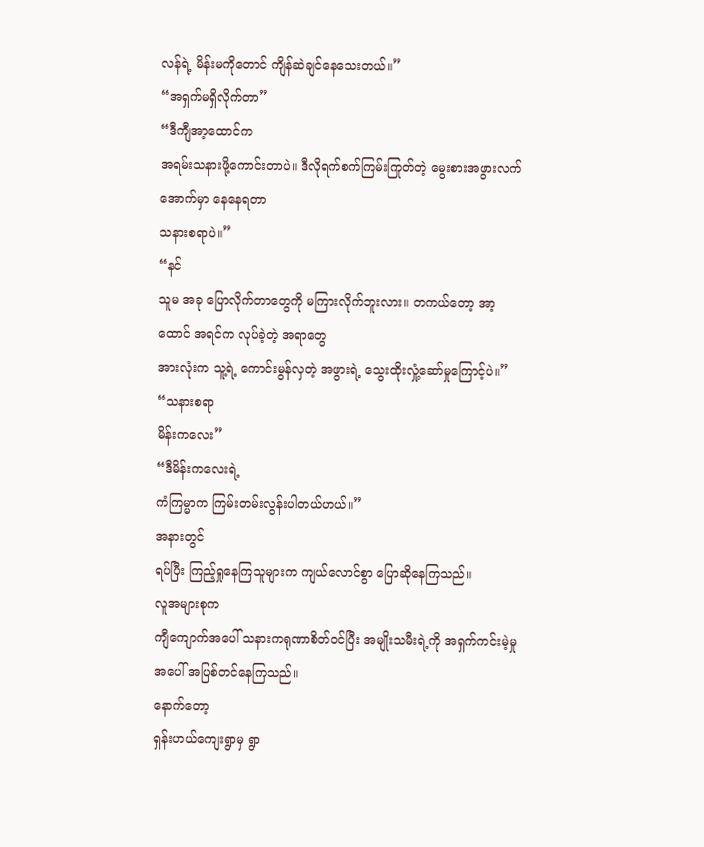လန်ရဲ့ မိန်းမကိုတောင် ကျိန်ဆဲချင်နေသေးတယ်။”
“အရှက်မရှိလိုက်တာ”
“ဒီကျီအာ့ထောင်က
အရမ်းသနားဖို့ကောင်းတာပဲ။ ဒီလိုရက်စက်ကြမ်းကြုတ်တဲ့ မွေးစားအဖွားလက်အောက်မှာ နေနေရတာ
သနားစရာပဲ။”
“နင်
သူမ အခု ပြောလိုက်တာတွေကို မကြားလိုက်ဘူးလား။ တကယ်တော့ အာ့ထောင် အရင်က လုပ်ခဲ့တဲ့ အရာတွေ
အားလုံးက သူ့ရဲ့ ကောင်းမွန်လှတဲ့ အဖွားရဲ့ သွေးထိုးလှုံ့ဆော်မှုကြောင့်ပဲ။”
“သနားစရာ
မိန်းကလေး”
“ဒီမိန်းကလေးရဲ့
ကံကြမ္မာက ကြမ်းတမ်းလွန်းပါတယ်ဟယ်။”
အနားတွင်
ရပ်ပြီး ကြည့်ရှုနေကြသူများက ကျယ်လောင်စွာ ပြောဆိုနေကြသည်။
လူအများစုက
ကျီကျောက်အပေါ် သနားကရုဏာစိတ်ဝင်ပြီး အမျိုးသမီးရဲ့ကို အရှက်ကင်းမဲ့မှုအပေါ် အပြစ်တင်နေကြသည်။
နောက်တော့
ရှန်းဟယ်ကျေးရွာမှ ရွာ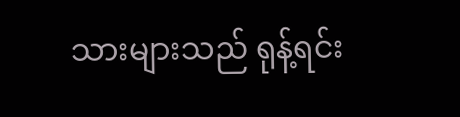သားများသည် ရုန့်ရင်း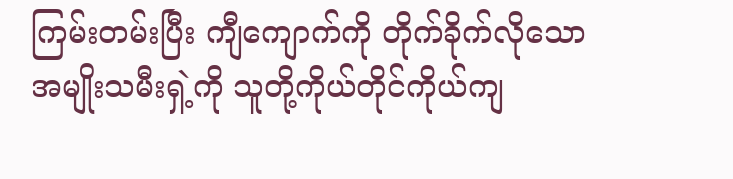ကြမ်းတမ်းပြီး ကျီကျောက်ကို တိုက်ခိုက်လိုသော
အမျိုးသမီးရှဲ့ကို သူတို့ကိုယ်တိုင်ကိုယ်ကျ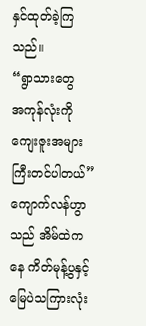နှင်ထုတ်ခဲ့ကြသည်။
“ရွာသားတွေ
အကုန်လုံးကို ကျေးဇူးအများကြီးတင်ပါတယ်” ကျောက်လန်ဟွာသည် အိမ်ထဲကနေ ကိတ်မုန့်ပွနှင့်
မြေပဲသကြားလုံး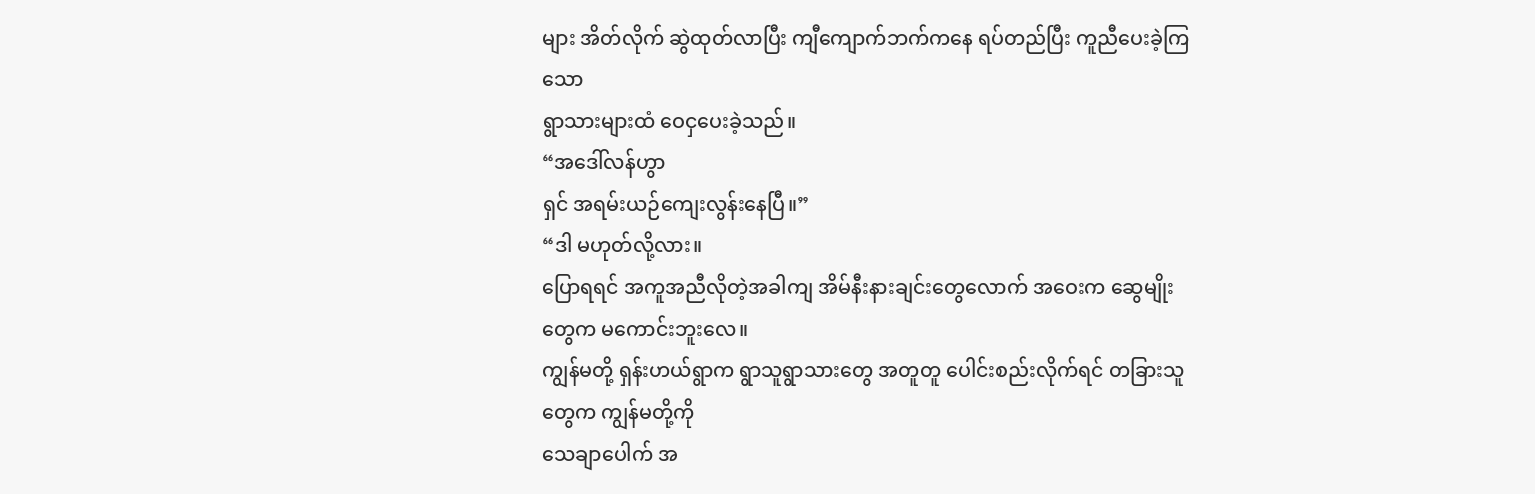များ အိတ်လိုက် ဆွဲထုတ်လာပြီး ကျီကျောက်ဘက်ကနေ ရပ်တည်ပြီး ကူညီပေးခဲ့ကြသော
ရွာသားများထံ ဝေငှပေးခဲ့သည်။
“အဒေါ်လန်ဟွာ
ရှင် အရမ်းယဉ်ကျေးလွန်းနေပြီ။”
“ဒါ မဟုတ်လို့လား။
ပြောရရင် အကူအညီလိုတဲ့အခါကျ အိမ်နီးနားချင်းတွေလောက် အဝေးက ဆွေမျိုးတွေက မကောင်းဘူးလေ။
ကျွန်မတို့ ရှန်းဟယ်ရွာက ရွာသူရွာသားတွေ အတူတူ ပေါင်းစည်းလိုက်ရင် တခြားသူတွေက ကျွန်မတို့ကို
သေချာပေါက် အ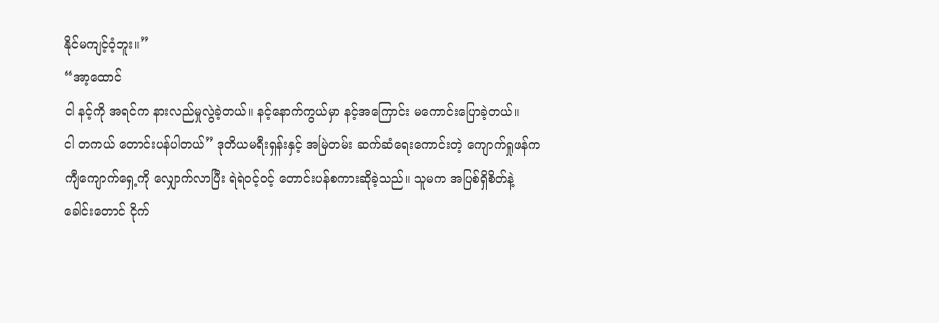နိုင်မကျင့်ဝံ့ဘူး။”
“အာ့ထောင်
ငါ နင့်ကို အရင်က နားလည်မှုလွဲခဲ့တယ်။ နင့်နောက်ကွယ်မှာ နင့်အကြောင်း မကောင်းပြောခဲ့တယ်။
ငါ တကယ် တောင်းပန်ပါတယ်” ဒုတိယမရီးရှန်းနှင့် အမြဲတမ်း ဆက်ဆံရေးကောင်းတဲ့ ကျောက်ရှုဖန်က
ကျီကျောက်ရှေ့ကို လျှောက်လာပြီး ရဲရဲဝင့်ဝင့် တောင်းပန်စကားဆိုခဲ့သည်။ သူမက အပြစ်ရှိစိတ်နဲ့
ခေါင်းတောင် ငိုက်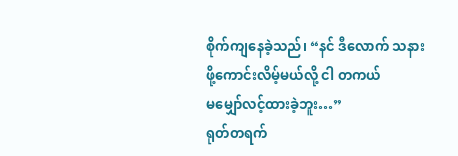စိုက်ကျနေခဲ့သည်၊ “နင် ဒီလောက် သနားဖို့ကောင်းလိမ့်မယ်လို့ ငါ တကယ်
မမျှော်လင့်ထားခဲ့ဘူး…”
ရုတ်တရက်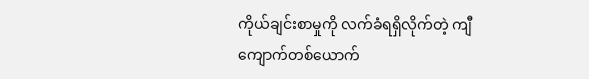ကိုယ်ချင်းစာမှုကို လက်ခံရရှိလိုက်တဲ့ ကျီကျောက်တစ်ယောက်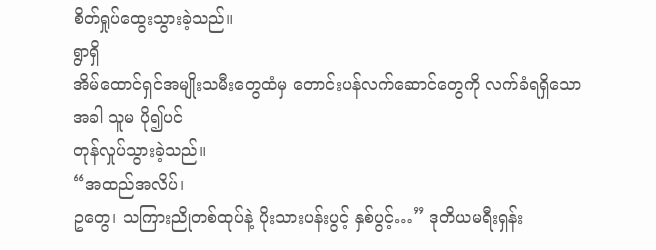စိတ်ရှုပ်ထွေးသွားခဲ့သည်။
ရွာရှိ
အိမ်ထောင်ရှင်အမျိုးသမီးတွေထံမှ တောင်းပန်လက်ဆောင်တွေကို လက်ခံရရှိသောအခါ သူမ ပို၍ပင်
တုန်လှုပ်သွားခဲ့သည်။
“အထည်အလိပ်၊
ဥတွေ၊ သကြားညိုတစ်ထုပ်နဲ့ ပိုးသားပန်းပွင့် နှစ်ပွင့်…” ဒုတိယမရီးရှန်း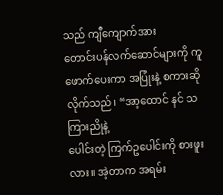သည် ကျီကျောက်အား
တောင်းပန်လက်ဆောင်များကို ကူဖောက်ပေးကာ အပြုံးနဲ့ စကားဆိုလိုက်သည်၊ “အာ့ထောင် နင် သကြားညိုနဲ့
ပေါင်းတဲ့ ကြက်ဥပေါင်းကို စားဖူးလား။ အဲ့တာက အရမ်း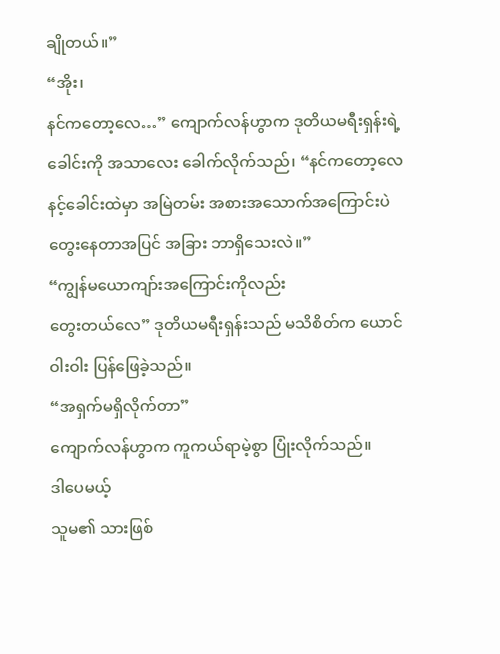ချိုတယ်။”
“အိုး၊
နင်ကတော့လေ…” ကျောက်လန်ဟွာက ဒုတိယမရီးရှန်းရဲ့ ခေါင်းကို အသာလေး ခေါက်လိုက်သည်၊ “နင်ကတော့လေ
နင့်ခေါင်းထဲမှာ အမြဲတမ်း အစားအသောက်အကြောင်းပဲ တွေးနေတာအပြင် အခြား ဘာရှိသေးလဲ။”
“ကျွန်မယောကျာ်းအကြောင်းကိုလည်း
တွေးတယ်လေ” ဒုတိယမရီးရှန်းသည် မသိစိတ်က ယောင်ဝါးဝါး ပြန်ဖြေခဲ့သည်။
“အရှက်မရှိလိုက်တာ”
ကျောက်လန်ဟွာက ကူကယ်ရာမဲ့စွာ ပြုံးလိုက်သည်။
ဒါပေမယ့်
သူမ၏ သားဖြစ်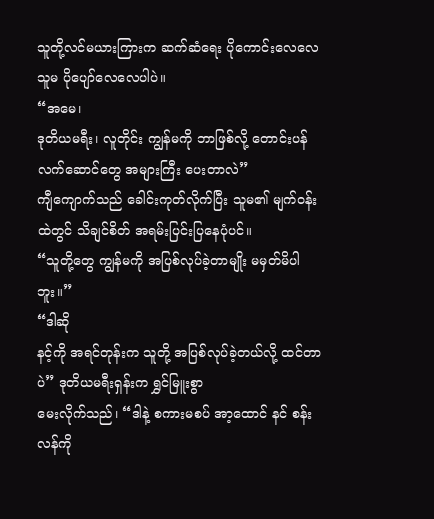သူတို့လင်မယားကြားက ဆက်ဆံရေး ပိုကောင်းလေလေ သူမ ပိုပျော်လေလေပါပဲ။
“အမေ၊
ဒုတိယမရီး၊ လူတိုင်း ကျွန်မကို ဘာဖြစ်လို့ တောင်းပန်လက်ဆောင်တွေ အများကြီး ပေးတာလဲ”
ကျီကျောက်သည် ခေါင်းကုတ်လိုက်ပြီး သူမ၏ မျက်ဝန်းထဲတွင် သိချင်စိတ် အရမ်းပြင်းပြနေပုံပင်။
“သူတို့တွေ ကျွန်မကို အပြစ်လုပ်ခဲ့တာမျိုး မမှတ်မိပါဘူး။”
“ဒါဆို
နင့်ကို အရင်တုန်းက သူတို့ အပြစ်လုပ်ခဲ့တယ်လို့ ထင်တာပဲ” ဒုတိယမရီးရှန်းက ရွှင်မြူးစွာ
မေးလိုက်သည်၊ “ဒါနဲ့ စကားမစပ် အာ့ထောင် နင် စန်းလန်ကို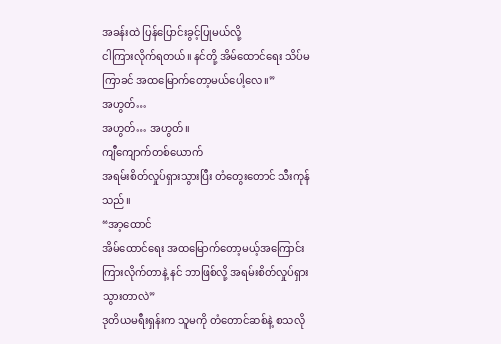အခန်းထဲ ပြန်ပြောင်းခွင့်ပြုမယ်လို့
ငါကြားလိုက်ရတယ်။ နင်တို့ အိမ်ထောင်ရေး သိပ်မကြာခင် အထမြောက်တော့မယ်ပေါ့လေ။”
အဟွတ်…
အဟွတ်… အဟွတ်။
ကျီကျောက်တစ်ယောက်
အရမ်းစိတ်လှုပ်ရှားသွားပြီး တံတွေးတောင် သီးကုန်သည်။
“အာ့ထောင်
အိမ်ထောင်ရေး အထမြောက်တော့မယ့်အကြောင်း ကြားလိုက်တာနဲ့ နင် ဘာဖြစ်လို့ အရမ်းစိတ်လှုပ်ရှားသွားတာလဲ”
ဒုတိယမရီးရှန်းက သူမကို တံတောင်ဆစ်နဲ့ စသလို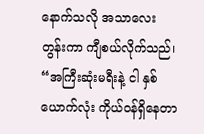နောက်သလို အသာလေး တွန်းကာ ကျီစယ်လိုက်သည်၊
“အကြီးဆုံးမရီးနဲ့ ငါ နှစ်ယောက်လုံး ကိုယ်ဝန်ရှိနေတာ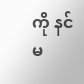ကို နင် မ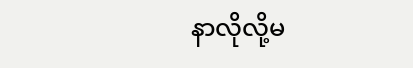နာလိုလို့မ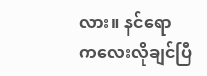လား။ နင်ရော
ကလေးလိုချင်ပြီ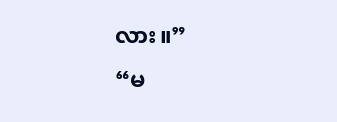လား။”
“မ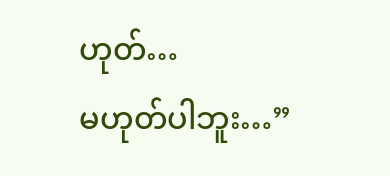ဟုတ်…
မဟုတ်ပါဘူး…”